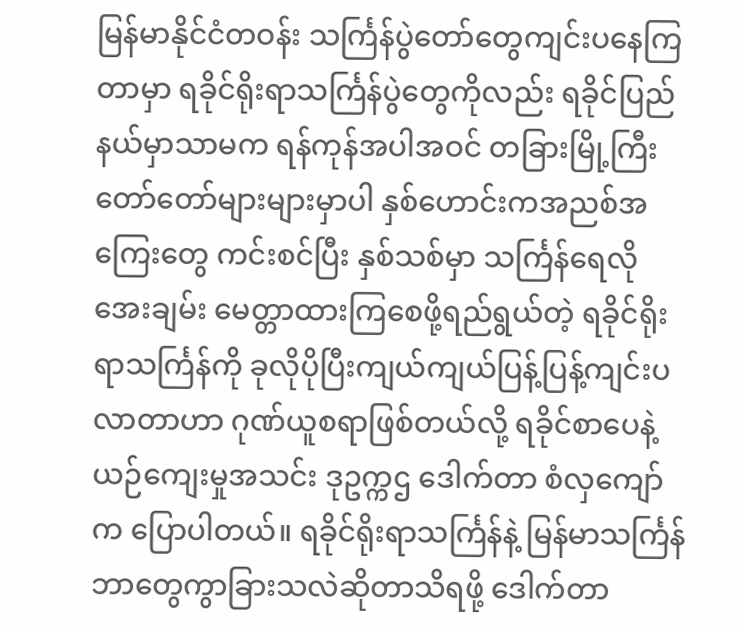မြန်မာနိုင်ငံတဝန်း သင်္ကြန်ပွဲတော်တွေကျင်းပနေကြတာမှာ ရခိုင်ရိုးရာသင်္ကြန်ပွဲတွေကိုလည်း ရခိုင်ပြည်နယ်မှာသာမက ရန်ကုန်အပါအဝင် တခြားမြို့ကြီးတော်တော်များများမှာပါ နှစ်ဟောင်းကအညစ်အကြေးတွေ ကင်းစင်ပြီး နှစ်သစ်မှာ သင်္ကြန်ရေလိုအေးချမ်း မေတ္တာထားကြစေဖို့ရည်ရွယ်တဲ့ ရခိုင်ရိုးရာသင်္ကြန်ကို ခုလိုပိုပြီးကျယ်ကျယ်ပြန့်ပြန့်ကျင်းပလာတာဟာ ဂုဏ်ယူစရာဖြစ်တယ်လို့ ရခိုင်စာပေနဲ့ ယဉ်ကျေးမှုအသင်း ဒုဥက္ကဌ ဒေါက်တာ စံလှကျော်က ပြောပါတယ်။ ရခိုင်ရိုးရာသင်္ကြန်နဲ့ မြန်မာသင်္ကြန် ဘာတွေကွာခြားသလဲဆိုတာသိရဖို့ ဒေါက်တာ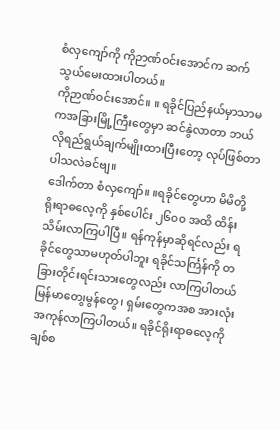စံလှကျော်ကို ကိုဉာဏ်ဝင်းအောင်က ဆက်သွယ်မေးထားပါတယ်။
ကိုဉာဏ်ဝင်းအောင်။ ။ ရခိုင်ပြည်နယ်မှာသာမကအခြားမြို့ကြီးတွေမှာ ဆင်နွဲလာတာ ဘယ်လိုရည်ရွယ်ချက်မျိုးထားပြီးတော့ လုပ်ဖြစ်တာပါသလဲခင်ဗျ။
ဒေါက်တာ စံလှကျော်။ ။ရခိုင်တွေဟာ မိမိတို့ရိုးရာဓလေ့ကို နှစ်ပေါင်း ၂၆၀၀ အထိ ထိန်းသိမ်းလာကြပါပြီ။ ရန်ကုန်မှာဆိုရင်လည်း ရခိုင်တွေသာမဟုတ်ပါဘူး ရခိုင်သင်္ကြန်ကို တခြားတိုင်းရင်းသားတွေလည်း လာကြပါတယ် မြန်မာတေ၊ွမွန်တွေ၊ ရှမ်းတွေကအစ အားလုံးအကုန်လာကြပါတယ်။ ရခိုင်ရိုးရာဓလေ့ကို ချစ်စ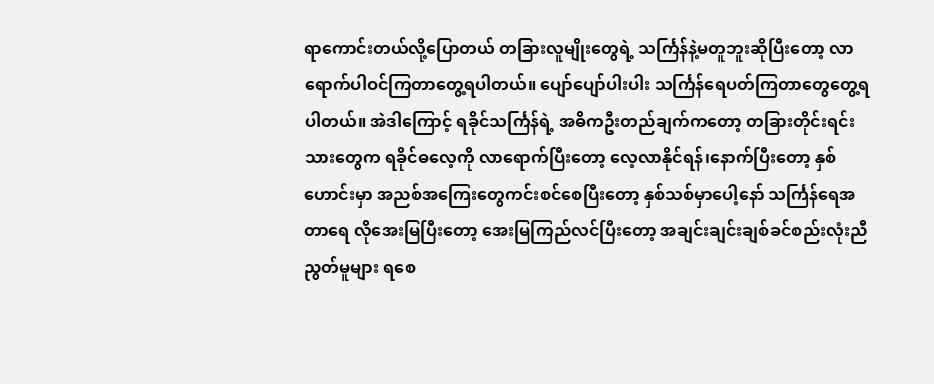ရာကောင်းတယ်လို့ပြောတယ် တခြားလူမျိုးတွေရဲ့ သင်္ကြန်နဲ့မတူဘူးဆိုပြီးတော့ လာရောက်ပါဝင်ကြတာတွေ့ရပါတယ်။ ပျော်ပျော်ပါးပါး သင်္ကြန်ရေပတ်ကြတာတွေတွေ့ရပါတယ်။ အဲဒါကြောင့် ရခိုင်သင်္ကြန်ရဲ့ အဓိကဦးတည်ချက်ကတော့ တခြားတိုင်းရင်းသားတွေက ရခိုင်ဓလေ့ကို လာရောက်ပြီးတော့ လေ့လာနိုင်ရန်၊နောက်ပြီးတော့ နှစ်ဟောင်းမှာ အညစ်အကြေးတွေကင်းစင်စေပြီးတော့ နှစ်သစ်မှာပေါ့နော် သင်္ကြန်ရေအတာရေ လိုအေးမြပြီးတော့ အေးမြကြည်လင်ပြီးတော့ အချင်းချင်းချစ်ခင်စည်းလုံးညီညွတ်မူများ ရစေ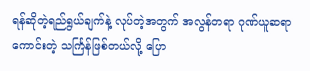ရန်ဆိုတဲ့ရည်ရွယ်ချက်နဲ့ လုပ်တဲ့အတွက် အလွန်တရာ ဂုဏ်ယူဆရာကောင်းတဲ့ သင်္ကြန်ဖြစ်တယ်လို့ ပြော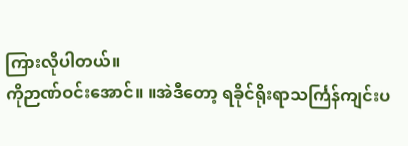ကြားလိုပါတယ်။
ကိုဉာဏ်ဝင်းအောင်။ ။အဲဒီတော့ ရခိုင်ရိုးရာသင်္ကြန်ကျင်းပ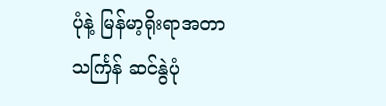ပုံနဲ့ မြန်မာ့ရိုးရာအတာသင်္ကြန် ဆင်နွဲပုံ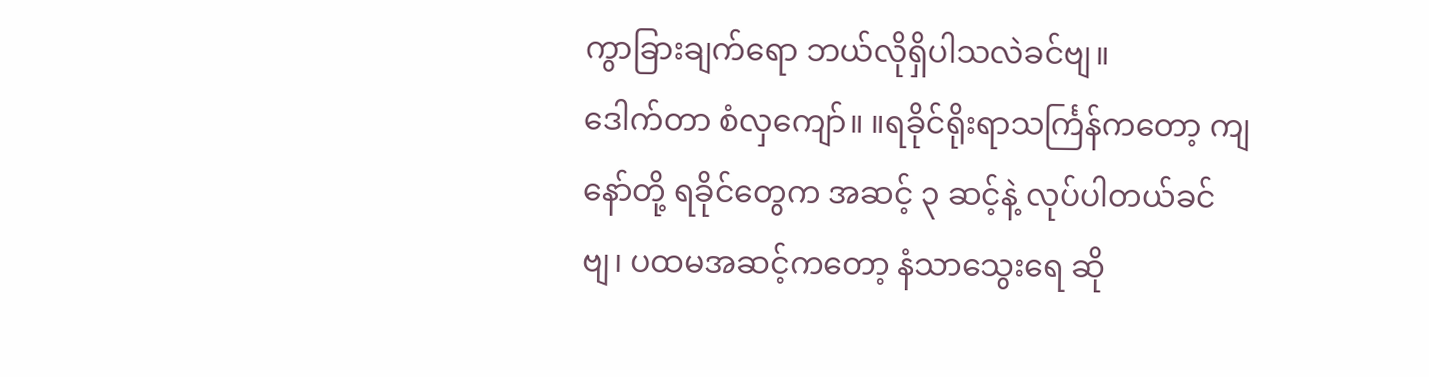ကွာခြားချက်ရော ဘယ်လိုရှိပါသလဲခင်ဗျ။
ဒေါက်တာ စံလှကျော်။ ။ရခိုင်ရိုးရာသင်္ကြန်ကတော့ ကျနော်တို့ ရခိုင်တွေက အဆင့် ၃ ဆင့်နဲ့ လုပ်ပါတယ်ခင်ဗျ၊ ပထမအဆင့်ကတော့ နံသာသွေးရေ ဆို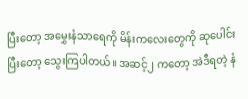ပြီးတော့ အမွှေးနံသာရေကို မိန်းကလေးတွေကို ဆုပေါင်းပြီးတော့ သွေးကြပါတယ်။ အဆင့်၂ ကတော့ အဲဒီရတဲ့ နံ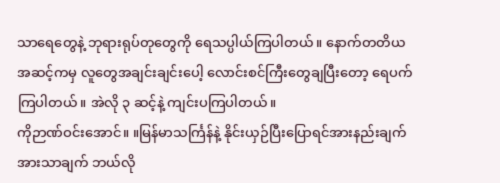သာရေတွေနဲ့ ဘုရားရုပ်တုတွေကို ရေသပ္ပါယ်ကြပါတယ်။ နောက်တတိယအဆင့်ကမှ လူတွေအချင်းချင်းပေါ့ လောင်းစင်ကြီးတွေချပြီးတော့ ရေပက်ကြပါတယ်။ အဲလို ၃ ဆင့်နဲ့ ကျင်းပကြပါတယ်။
ကိုဉာဏ်ဝင်းအောင်။ ။မြန်မာသင်္ကြန်နဲ့ နိုင်းယှဉ်ပြီးပြောရင်အားနည်းချက်အားသာချက် ဘယ်လို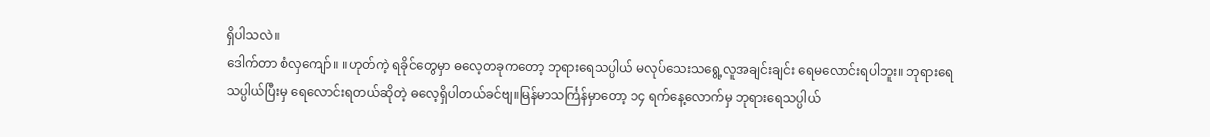ရှိပါသလဲ။
ဒေါက်တာ စံလှကျော်။ ။ဟုတ်ကဲ့ ရခိုင်တွေမှာ ဓလေ့တခုကတော့ ဘုရားရေသပ္ပါယ် မလုပ်သေးသရွေ့လူအချင်းချင်း ရေမလောင်းရပါဘူး။ ဘုရားရေသပ္ပါယ်ပြီးမှ ရေလောင်းရတယ်ဆိုတဲ့ ဓလေ့ရှိပါတယ်ခင်ဗျ။မြန်မာသင်္ကြန်မှာတော့ ၁၄ ရက်နေ့လောက်မှ ဘုရားရေသပ္ပါယ်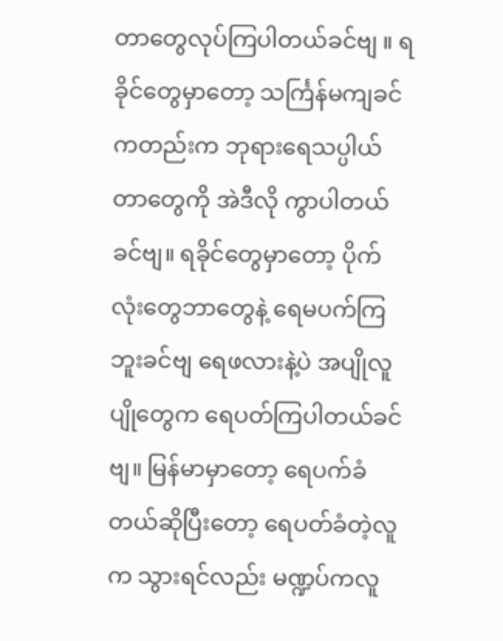တာတွေလုပ်ကြပါတယ်ခင်ဗျ ။ ရခိုင်တွေမှာတော့ သင်္ကြန်မကျခင်ကတည်းက ဘုရားရေသပ္ပါယ်တာတွေကို အဲဒီလို ကွာပါတယ်ခင်ဗျ။ ရခိုင်တွေမှာတော့ ပိုက်လုံးတွေဘာတွေနဲ့ ရေမပက်ကြဘူးခင်ဗျ ရေဖလားနဲ့ပဲ အပျိုလူပျိုတွေက ရေပတ်ကြပါတယ်ခင်ဗျ။ မြန်မာမှာတော့ ရေပက်ခံတယ်ဆိုပြီးတော့ ရေပတ်ခံတဲ့လူက သွားရင်လည်း မဏ္ဍပ်ကလူ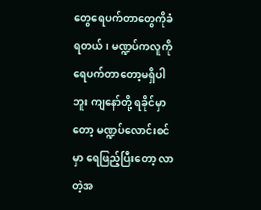တွေရေပက်တာတွေကိုခံရတယ်၊ မဏ္ဍပ်ကလူကို ရေပက်တာတော့မရှိပါဘူး ကျနော်တို့ ရခိုင်မှာတော့ မဏ္ဍပ်လောင်းစင်မှာ ရေဖြည့်ပြီးတော့ လာတဲ့အ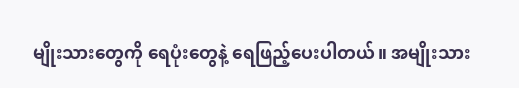မျိုးသားတွေကို ရေပုံးတွေနဲ့ ရေဖြည့်ပေးပါတယ်။ အမျိုးသား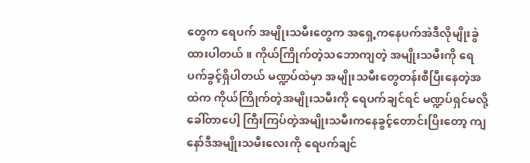တွေက ရေပက် အမျိုးသမီးတွေက အရှေ့ကနေပက်အဲဒီလိုမျိုးခွဲထားပါတယ် ။ ကိုယ်ကြိုက်တဲ့သဘောကျတဲ့ အမျိုးသမီးကို ရေပက်ခွင့်ရှိပါတယ် မဏ္ဍပ်ထဲမှာ အမျိုးသမီးတွေတန်းစီပြီးနေတဲ့အထဲက ကိုယ်ကြိုက်တဲ့အမျိုးသမီးကို ရေပက်ချင်ရင် မဏ္ဍပ်ရှင်မလို့ခေါ်တာပေါ့ ကြီးကြပ်တဲ့အမျိုးသမီးကနေခွင့်တောင်းပြိးတော့ ကျနော်ဒီအမျိုးသမီးလေးကို ရေပက်ချင်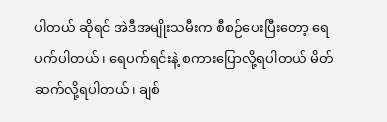ပါတယ် ဆိုရင် အဲဒီအမျိုးသမီးက စီစဉ်ပေးပြီးတော့ ရေပက်ပါတယ်၊ ရေပက်ရင်းနဲ့ စကားပြောလို့ရပါတယ် မိတ်ဆက်လို့ရပါတယ်၊ ချစ်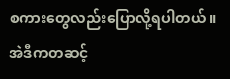စကားတွေလည်းပြောလို့ရပါတယ်။ အဲဒီကတဆင့်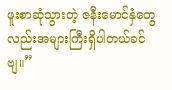ဖူးစာဆုံသွားတဲ့ ဇနီးမောင်နှံတွေလည်းအများကြီးရှိပါတယ်ခင်ဗျ။”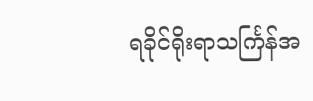ရခိုင်ရိုးရာသင်္ကြန်အ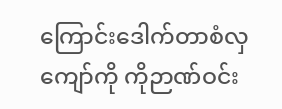ကြောင်းဒေါက်တာစံလှကျော်ကို ကိုဉာဏ်ဝင်း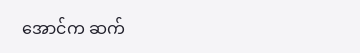အောင်က ဆက်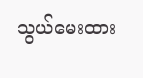သွယ်မေးထား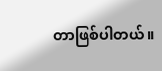တာဖြစ်ပါတယ်။